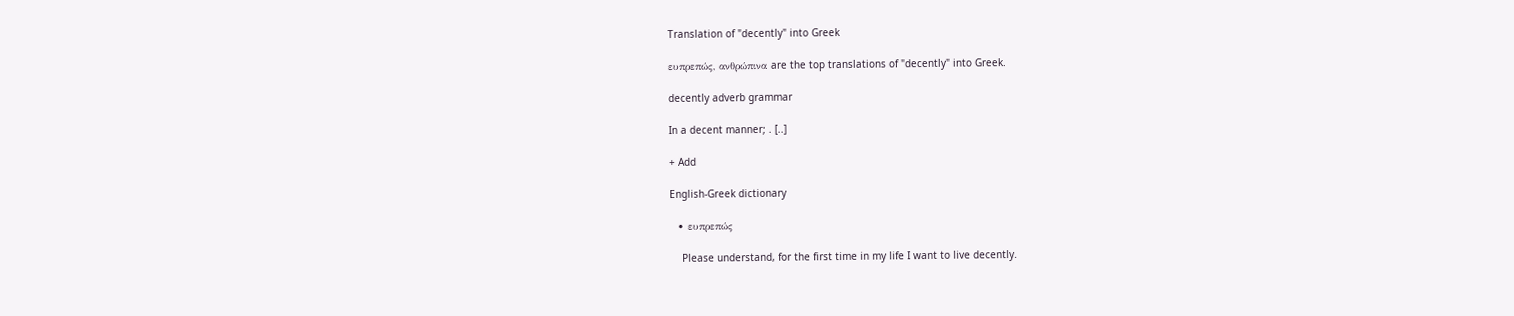Translation of "decently" into Greek

ευπρεπώς, ανθρώπινα are the top translations of "decently" into Greek.

decently adverb grammar

In a decent manner; . [..]

+ Add

English-Greek dictionary

  • ευπρεπώς

    Please understand, for the first time in my life I want to live decently.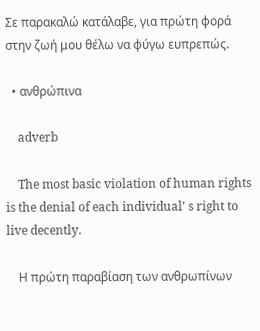Σε παρακαλώ κατάλαβε, για πρώτη φορά στην ζωή μου θέλω να φύγω ευπρεπώς.

  • ανθρώπινα

    adverb

    The most basic violation of human rights is the denial of each individual' s right to live decently.

    Η πρώτη παραβίαση των ανθρωπίνων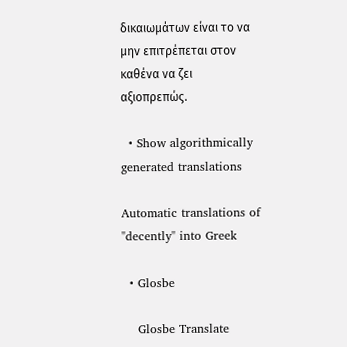δικαιωμάτων είναι το να μην επιτρέπεται στον καθένα να ζει αξιοπρεπώς.

  • Show algorithmically generated translations

Automatic translations of "decently" into Greek

  • Glosbe

    Glosbe Translate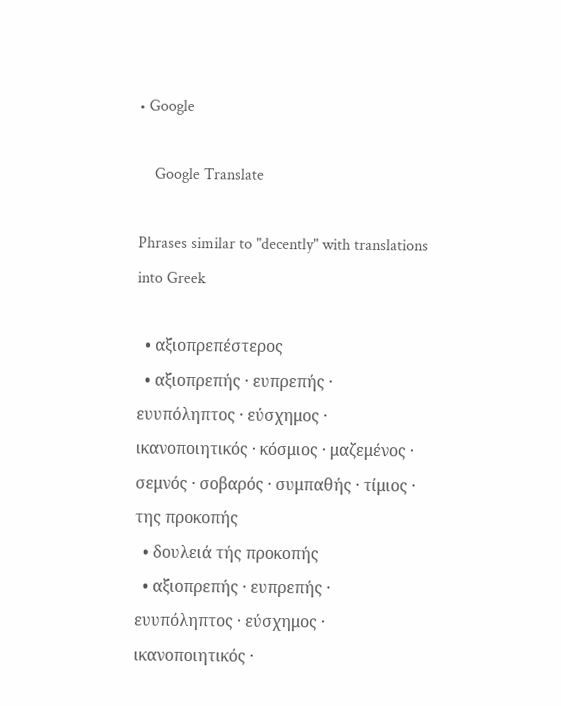• Google

    Google Translate

Phrases similar to "decently" with translations into Greek

  • αξιοπρεπέστερος
  • αξιοπρεπής · ευπρεπής · ευυπόληπτος · εύσχημος · ικανοποιητικός · κόσμιος · μαζεμένος · σεμνός · σοβαρός · συμπαθής · τίμιος · της προκοπής
  • δουλειά τής προκοπής
  • αξιοπρεπής · ευπρεπής · ευυπόληπτος · εύσχημος · ικανοποιητικός ·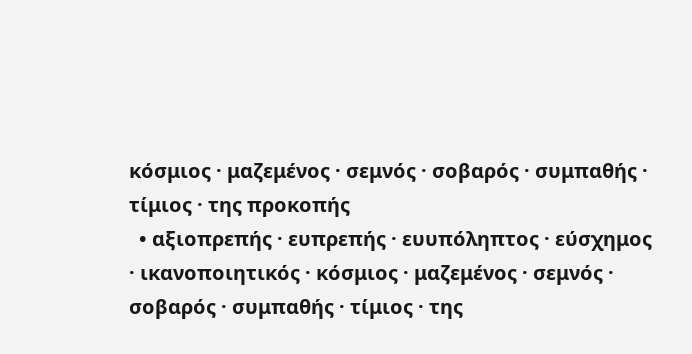κόσμιος · μαζεμένος · σεμνός · σοβαρός · συμπαθής · τίμιος · της προκοπής
  • αξιοπρεπής · ευπρεπής · ευυπόληπτος · εύσχημος · ικανοποιητικός · κόσμιος · μαζεμένος · σεμνός · σοβαρός · συμπαθής · τίμιος · της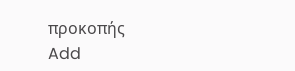προκοπής
Add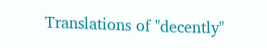Translations of "decently"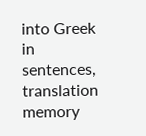into Greek in sentences, translation memory